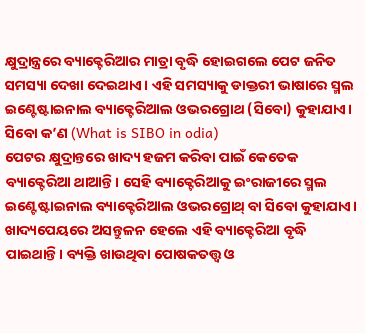କ୍ଷୁଦ୍ରାନ୍ତ୍ରରେ ବ୍ୟାକ୍ଟେରିଆର ମାତ୍ରା ବୃଦ୍ଧି ହୋଇଗଲେ ପେଟ ଜନିତ ସମସ୍ୟା ଦେଖା ଦେଇଥାଏ। ଏହି ସମସ୍ୟାକୁ ଡାକ୍ତରୀ ଭାଷାରେ ସ୍ମଲ ଇଣ୍ଟେଷ୍ଟାଇନାଲ ବ୍ୟାକ୍ଟେରିଆଲ ଓଭରଗ୍ରୋଥ (ସିବୋ) କୁହାଯାଏ।
ସିବୋ କ’ଣ (What is SIBO in odia)
ପେଟର କ୍ଷୁଦ୍ରାନ୍ତରେ ଖାଦ୍ୟ ହଜମ କରିବା ପାଇଁ କେତେକ ବ୍ୟାକ୍ଟେରିଆ ଥାଆନ୍ତି। ସେହି ବ୍ୟାକ୍ଟେରିଆକୁ ଇଂରାଜୀରେ ସ୍ମଲ ଇଣ୍ଟେଷ୍ଟାଇନାଲ ବ୍ୟାକ୍ଟେରିଆଲ ଓଭରଗ୍ରୋଥ୍ ବା ସିବୋ କୁହାଯାଏ। ଖାଦ୍ୟପେୟରେ ଅସନ୍ତୁଳନ ହେଲେ ଏହି ବ୍ୟାକ୍ଟେରିଆ ବୃଦ୍ଧି ପାଇଥାନ୍ତି। ବ୍ୟକ୍ତି ଖାଉଥିବା ପୋଷକତତ୍ତ୍ବ ଓ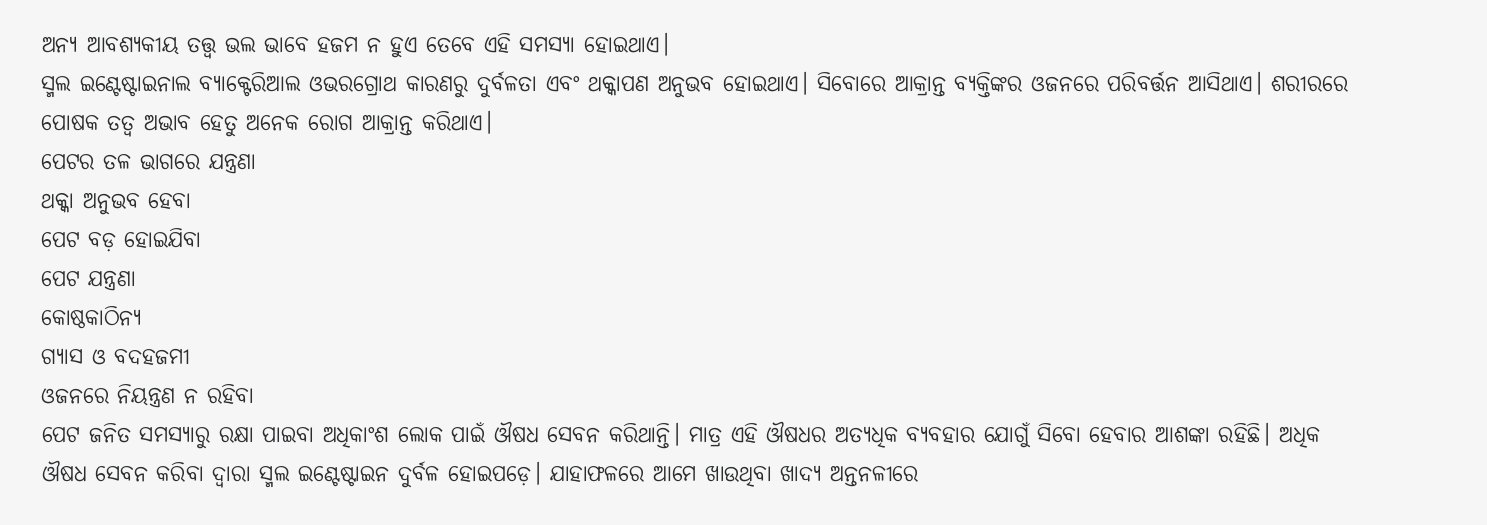ଅନ୍ୟ ଆବଶ୍ୟକୀୟ ତତ୍ତ୍ବ ଭଲ ଭାବେ ହଜମ ନ ହୁଏ ତେବେ ଏହି ସମସ୍ୟା ହୋଇଥାଏ।
ସ୍ମଲ ଇଣ୍ଟେଷ୍ଟାଇନାଲ ବ୍ୟାକ୍ଟେରିଆଲ ଓଭରଗ୍ରୋଥ କାରଣରୁ ଦୁର୍ବଳତା ଏବଂ ଥକ୍କାପଣ ଅନୁଭବ ହୋଇଥାଏ। ସିବୋରେ ଆକ୍ରାନ୍ତ ବ୍ୟକ୍ତିଙ୍କର ଓଜନରେ ପରିବର୍ତ୍ତନ ଆସିଥାଏ। ଶରୀରରେ ପୋଷକ ତତ୍ୱ ଅଭାବ ହେତୁ ଅନେକ ରୋଗ ଆକ୍ରାନ୍ତ କରିଥାଏ।
ପେଟର ତଳ ଭାଗରେ ଯନ୍ତ୍ରଣା
ଥକ୍କା ଅନୁଭବ ହେବା
ପେଟ ବଡ଼ ହୋଇଯିବା
ପେଟ ଯନ୍ତ୍ରଣା
କୋଷ୍ଠକାଠିନ୍ୟ
ଗ୍ୟାସ ଓ ବଦହଜମୀ
ଓଜନରେ ନିୟନ୍ତ୍ରଣ ନ ରହିବା
ପେଟ ଜନିତ ସମସ୍ୟାରୁ ରକ୍ଷା ପାଇବା ଅଧିକାଂଶ ଲୋକ ପାଇଁ ଔଷଧ ସେବନ କରିଥାନ୍ତି। ମାତ୍ର ଏହି ଔଷଧର ଅତ୍ୟଧିକ ବ୍ୟବହାର ଯୋଗୁଁ ସିବୋ ହେବାର ଆଶଙ୍କା ରହିଛି। ଅଧିକ ଔଷଧ ସେବନ କରିବା ଦ୍ବାରା ସ୍ମଲ ଇଣ୍ଟେଷ୍ଟାଇନ ଦୁର୍ବଳ ହୋଇପଡ଼େ। ଯାହାଫଳରେ ଆମେ ଖାଉଥିବା ଖାଦ୍ୟ ଅନ୍ତନଳୀରେ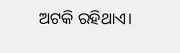ଅଟକି ରହିଥାଏ।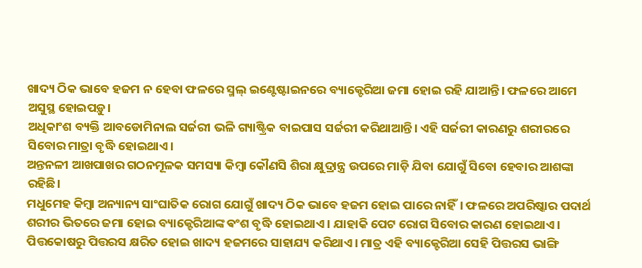ଖାଦ୍ୟ ଠିକ ଭାବେ ହଜମ ନ ହେବା ଫଳରେ ସ୍ମଲ୍ ଇଣ୍ଟେଷ୍ଟାଇନରେ ବ୍ୟାକ୍ଟେରିଆ ଜମା ହୋଇ ରହି ଯାଆନ୍ତି। ଫଳରେ ଆମେ ଅସୁସ୍ଥ ହୋଇପଡ଼ୁ।
ଅଧିକାଂଶ ବ୍ୟକ୍ତି ଆବଡୋମିନାଲ ସର୍ଜରୀ ଭଳି ଗ୍ୟାଷ୍ଟ୍ରିକ ବାଇପାସ ସର୍ଜରୀ କରିଥାଆନ୍ତି। ଏହି ସର୍ଜରୀ କାରଣରୁ ଶରୀରରେ ସିବୋର ମାତ୍ରା ବୃଦ୍ଧି ହୋଇଥାଏ।
ଅନ୍ତନଳୀ ଆଖପାଖର ଗଠନମୂଳକ ସମସ୍ୟା କିମ୍ବା କୌଣସି ଶିରା କ୍ଷୁଦ୍ରାନ୍ତ୍ର ଉପରେ ମାଡ଼ି ଯିବା ଯୋଗୁଁ ସିବୋ ହେବାର ଆଶଙ୍କା ରହିଛି।
ମଧୁମେହ କିମ୍ବା ଅନ୍ୟାନ୍ୟ ସାଂଘାତିକ ରୋଗ ଯୋଗୁଁ ଖାଦ୍ୟ ଠିକ ଭାବେ ହଜମ ହୋଇ ପାରେ ନାହିଁ। ଫଳରେ ଅପରିଷ୍କାର ପଦାର୍ଥ ଶରୀର ଭିତରେ ଜମା ହୋଇ ବ୍ୟାକ୍ଟେରିଆଙ୍କ ଵଂଶ ବୃଦ୍ଧି ହୋଇଥାଏ। ଯାହାକି ପେଟ ରୋଗ ସିବୋର କାରଣ ହୋଇଥାଏ।
ପିତ୍ତକୋଷରୁ ପିତ୍ତରସ କ୍ଷରିତ ହୋଇ ଖାଦ୍ୟ ହଜମରେ ସାହାଯ୍ୟ କରିଥାଏ। ମାତ୍ର ଏହି ବ୍ୟାକ୍ଟେରିଆ ସେହି ପିତ୍ତରସ ଭାଙ୍ଗି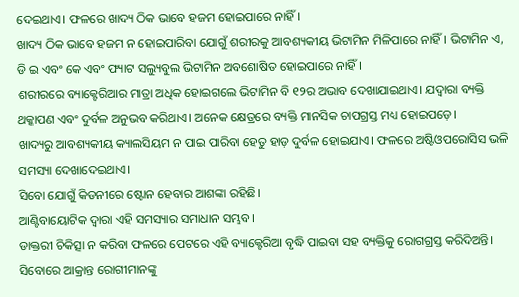ଦେଇଥାଏ। ଫଳରେ ଖାଦ୍ୟ ଠିକ ଭାବେ ହଜମ ହୋଇପାରେ ନାହିଁ।
ଖାଦ୍ୟ ଠିକ ଭାବେ ହଜମ ନ ହୋଇପାରିବା ଯୋଗୁଁ ଶରୀରକୁ ଆବଶ୍ୟକୀୟ ଭିଟାମିନ ମିଳିପାରେ ନାହିଁ। ଭିଟାମିନ ଏ, ଡି ଇ ଏବଂ କେ ଏବଂ ଫ୍ୟାଟ ସଲ୍ୟୁବୁଲ ଭିଟାମିନ ଅବଶୋଷିତ ହୋଇପାରେ ନାହିଁ।
ଶରୀରରେ ବ୍ୟାକ୍ଟେରିଆର ମାତ୍ରା ଅଧିକ ହୋଇଗଲେ ଭିଟାମିନ ବି ୧୨ର ଅଭାବ ଦେଖାଯାଇଥାଏ। ଯଦ୍ୱାରା ବ୍ୟକ୍ତି ଥକ୍କାପଣ ଏବଂ ଦୁର୍ବଳ ଅନୁଭବ କରିଥାଏ। ଅନେକ କ୍ଷେତ୍ରରେ ବ୍ୟକ୍ତି ମାନସିକ ଚାପଗ୍ରସ୍ତ ମଧ୍ୟ ହୋଇପଡ଼େ।
ଖାଦ୍ୟରୁ ଆବଶ୍ୟକୀୟ କ୍ୟାଲସିୟମ ନ ପାଇ ପାରିବା ହେତୁ ହାଡ଼ ଦୁର୍ବଳ ହୋଇଯାଏ। ଫଳରେ ଅଷ୍ଟିଓପରୋସିସ ଭଳି ସମସ୍ୟା ଦେଖାଦେଇଥାଏ।
ସିବୋ ଯୋଗୁଁ କିଡନୀରେ ଷ୍ଟୋନ ହେବାର ଆଶଙ୍କା ରହିଛି।
ଆଣ୍ଟିବାୟୋଟିକ ଦ୍ୱାରା ଏହି ସମସ୍ୟାର ସମାଧାନ ସମ୍ଭବ।
ଡାକ୍ତରୀ ଚିକିତ୍ସା ନ କରିବା ଫଳରେ ପେଟରେ ଏହି ବ୍ୟାକ୍ଟେରିଆ ବୃଦ୍ଧି ପାଇବା ସହ ବ୍ୟକ୍ତିକୁ ରୋଗଗ୍ରସ୍ତ କରିଦିଅନ୍ତି।
ସିବୋରେ ଆକ୍ରାନ୍ତ ରୋଗୀମାନଙ୍କୁ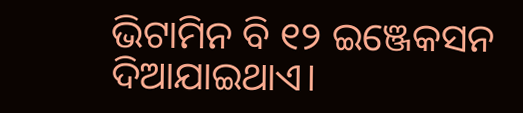ଭିଟାମିନ ବି ୧୨ ଇଞ୍ଜେକସନ ଦିଆଯାଇଥାଏ।